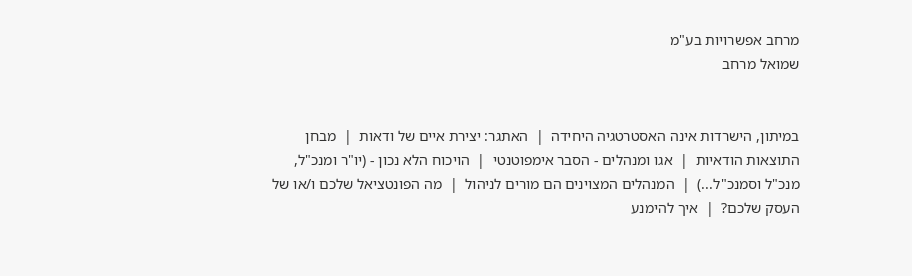מרחב אפשרויות בע"מ
שמואל מרחב


במיתון, הישרדות אינה האסטרטגיה היחידה  |  האתגר: יצירת איים של ודאות  |  מבחן התוצאות הודאיות  |  אגו ומנהלים - הסבר אימפוטנטי  |  הויכוח הלא נכון - (יו"ר ומנכ"ל, מנכ"ל וסמנכ"ל...)  |  המנהלים המצוינים הם מורים לניהול  |  מה הפונטציאל שלכם ו/או של העסק שלכם?  |  איך להימנע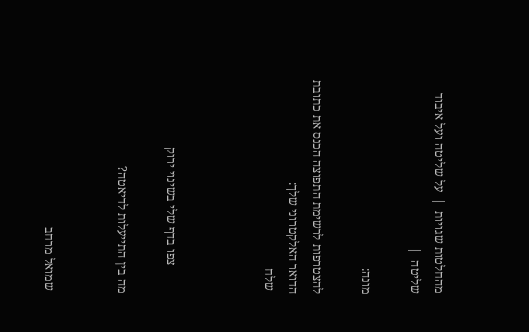מהחלטות שגויות  |  על שליטה ועל איבוד שליטה  |

מונה:

להצטרפות לרשימת התפוצה הכנס את כתובת הדואר האלקטרוני שלך:
 שלח



         צפו בדף שלי בשינוי ירוק

מה בין התייעלות לדיאטה?


 שמואל מרחב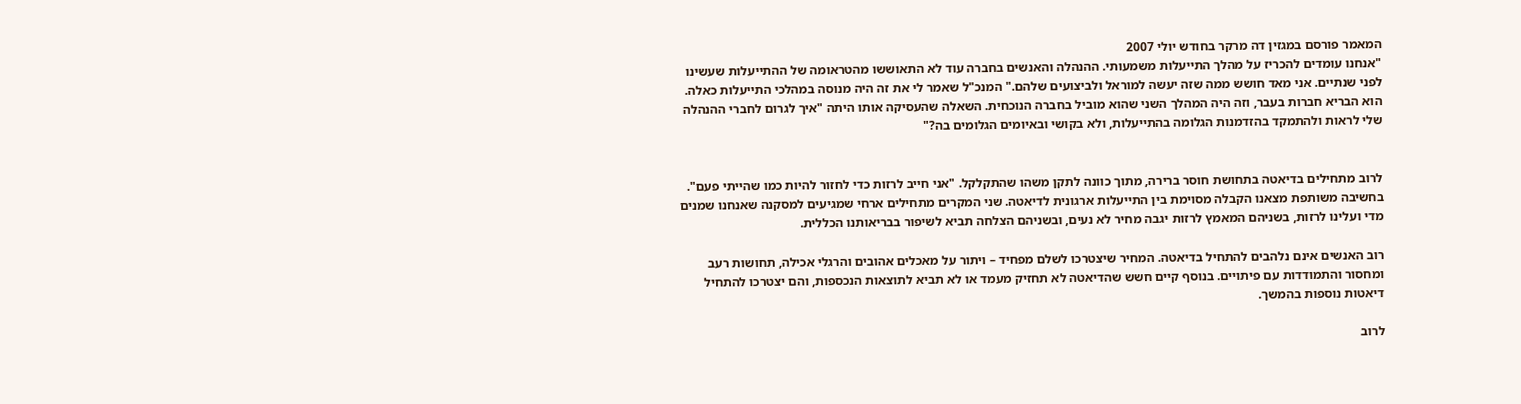המאמר פורסם במגזין דה מרקר בחודש יולי 2007
"אנחנו עומדים להכריז על מהלך התייעלות משמעותי. ההנהלה והאנשים בחברה עוד לא התאוששו מהטראומה של ההתייעלות שעשינו לפני שנתיים. אני מאד חושש ממה שזה יעשה למוראל ולביצועים שלהם." המנכ"ל שאמר לי את זה היה מנוסה במהלכי התייעלות כאלה. הוא הבריא חברות בעבר, וזה היה המהלך השני שהוא מוביל בחברה הנוכחית. השאלה שהעסיקה אותו היתה "איך לגרום לחברי ההנהלה שלי לראות ולהתמקד בהזדמנות הגלומה בהתייעלות, ולא בקושי ובאיומים הגלומים בה?"


לרוב מתחילים בדיאטה בתחושת חוסר ברירה, מתוך כוונה לתקן משהו שהתקלקל. "אני חייב לרזות כדי לחזור להיות כמו שהייתי פעם".
בחשיבה משותפת מצאנו הקבלה מסוימת בין התייעלות ארגונית לדיאטה. שני המקרים מתחילים ארחי שמגיעים למסקנה שאנחנו שמנים מדי ועלינו לרזות, בשניהם המאמץ לרזות יגבה מחיר לא נעים, ובשניהם הצלחה תביא לשיפור בבריאותנו הכללית.

רוב האנשים אינם נלהבים להתחיל בדיאטה. המחיר שיצטרכו לשלם מפחיד – ויתור על מאכלים אהובים והרגלי אכילה, תחושות רעב ומחסור והתמודדות עם פיתויים. בנוסף קיים חשש שהדיאטה לא תחזיק מעמד או לא תביא לתוצאות הנכספות, והם יצטרכו להתחיל דיאטות נוספות בהמשך.

לרוב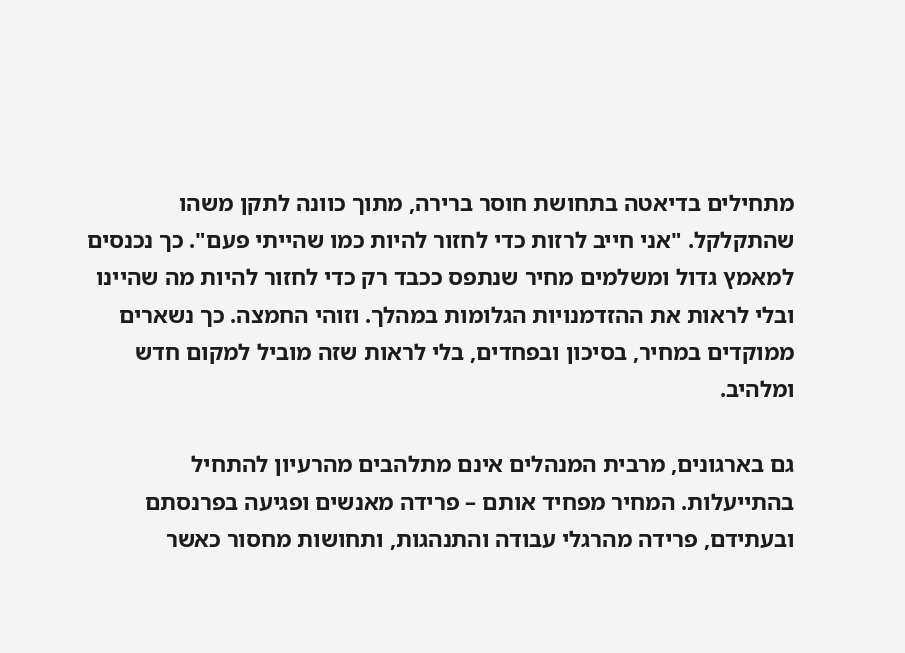מתחילים בדיאטה בתחושת חוסר ברירה, מתוך כוונה לתקן משהו שהתקלקל. "אני חייב לרזות כדי לחזור להיות כמו שהייתי פעם". כך נכנסים למאמץ גדול ומשלמים מחיר שנתפס ככבד רק כדי לחזור להיות מה שהיינו ובלי לראות את ההזדמנויות הגלומות במהלך. וזוהי החמצה. כך נשארים ממוקדים במחיר, בסיכון ובפחדים, בלי לראות שזה מוביל למקום חדש ומלהיב.

גם בארגונים, מרבית המנהלים אינם מתלהבים מהרעיון להתחיל בהתייעלות. המחיר מפחיד אותם – פרידה מאנשים ופגיעה בפרנסתם ובעתידם, פרידה מהרגלי עבודה והתנהגות, ותחושות מחסור כאשר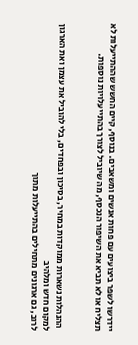יידרשו לשפר ביצועים עם פחות אנשים ומשאבים. בנוסף, קיים החשש שההתייעלות לא תצליח או לא תביא את השיפור הנכסף, מה שיוביל לצורך בהתייעלויות נוספות.


 ההנהלות נשארות ממוקדות במחיר, בסיכון ובפחדים, בלי להוביל את עצמן ואת הארגון למקום חדש ומלהיב
לרוב, גם ארגונים מתחילים בהתייעלות מתוך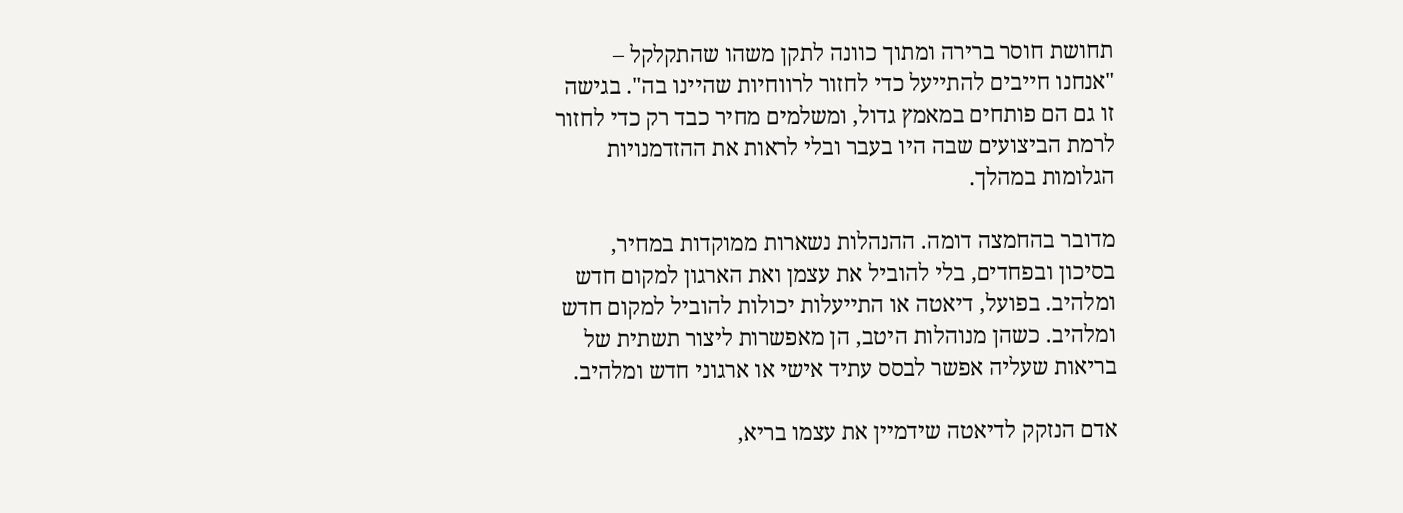תחושת חוסר ברירה ומתוך כוונה לתקן משהו שהתקלקל – "אנחנו חייבים להתייעל כדי לחזור לרווחיות שהיינו בה". בגישה זו גם הם פותחים במאמץ גדול, ומשלמים מחיר כבד רק כדי לחזור לרמת הביצועים שבה היו בעבר ובלי לראות את ההזדמנויות הגלומות במהלך.

מדובר בהחמצה דומה. ההנהלות נשארות ממוקדות במחיר, בסיכון ובפחדים, בלי להוביל את עצמן ואת הארגון למקום חדש ומלהיב. בפועל, דיאטה או התייעלות יכולות להוביל למקום חדש ומלהיב. כשהן מנוהלות היטב, הן מאפשרות ליצור תשתית של בריאות שעליה אפשר לבסס עתיד אישי או ארגוני חדש ומלהיב.

אדם הנזקק לדיאטה שידמיין את עצמו בריא,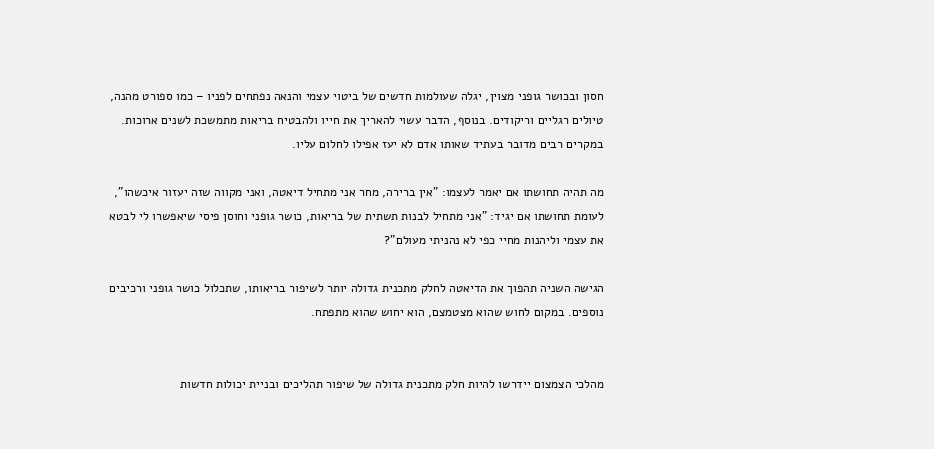חסון ובכושר גופני מצוין, יגלה שעולמות חדשים של ביטוי עצמי והנאה נפתחים לפניו – כמו ספורט מהנה, טיולים רגליים וריקודים. בנוסף, הדבר עשוי להאריך את חייו ולהבטיח בריאות מתמשכת לשנים ארוכות. במקרים רבים מדובר בעתיד שאותו אדם לא יעז אפילו לחלום עליו.

מה תהיה תחושתו אם יאמר לעצמו: "אין ברירה, מחר אני מתחיל דיאטה, ואני מקווה שזה יעזור איכשהו", לעומת תחושתו אם יגיד: "אני מתחיל לבנות תשתית של בריאות, כושר גופני וחוסן פיסי שיאפשרו לי לבטא את עצמי וליהנות מחיי כפי לא נהניתי מעולם"?

הגישה השניה תהפוך את הדיאטה לחלק מתכנית גדולה יותר לשיפור בריאותו, שתכלול כושר גופני ורכיבים נוספים. במקום לחוש שהוא מצטמצם, הוא יחוש שהוא מתפתח.


מהלכי הצמצום יידרשו להיות חלק מתכנית גדולה של שיפור תהליכים ובניית יכולות חדשות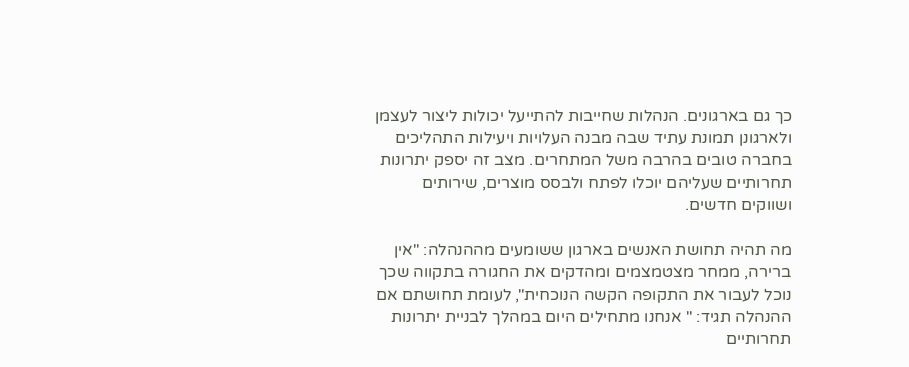כך גם בארגונים. הנהלות שחייבות להתייעל יכולות ליצור לעצמן ולארגונן תמונת עתיד שבה מבנה העלויות ויעילות התהליכים בחברה טובים בהרבה משל המתחרים. מצב זה יספק יתרונות תחרותיים שעליהם יוכלו לפתח ולבסס מוצרים, שירותים ושווקים חדשים.

מה תהיה תחושת האנשים בארגון ששומעים מההנהלה: "אין ברירה, ממחר מצטמצמים ומהדקים את החגורה בתקווה שכך נוכל לעבור את התקופה הקשה הנוכחית", לעומת תחושתם אם ההנהלה תגיד: " אנחנו מתחילים היום במהלך לבניית יתרונות תחרותיים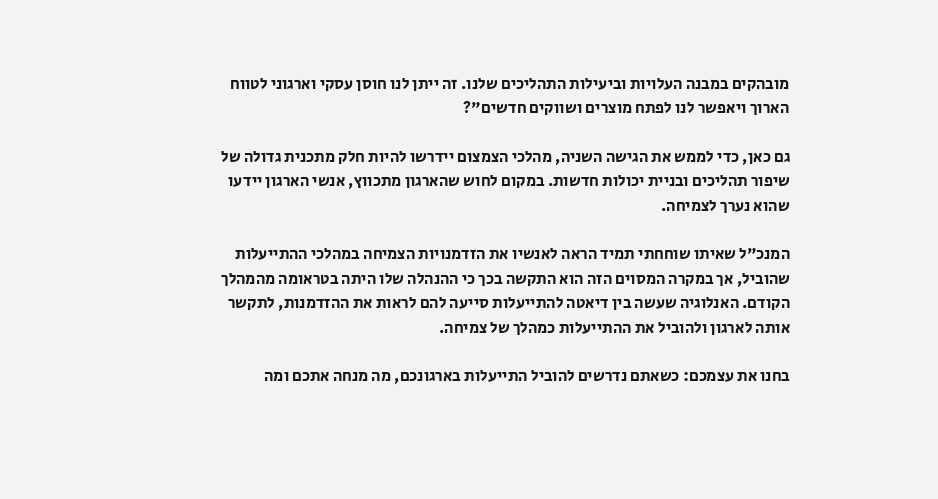מובהקים במבנה העלויות וביעילות התהליכים שלנו. זה ייתן לנו חוסן עסקי וארגוני לטווח הארוך ויאפשר לנו לפתח מוצרים ושווקים חדשים"?

גם כאן, כדי לממש את הגישה השניה, מהלכי הצמצום יידרשו להיות חלק מתכנית גדולה של שיפור תהליכים ובניית יכולות חדשות. במקום לחוש שהארגון מתכווץ, אנשי הארגון יידעו שהוא נערך לצמיחה.

המנכ"ל שאיתו שוחחתי תמיד הראה לאנשיו את הזדמנויות הצמיחה במהלכי ההתייעלות שהוביל, אך במקרה המסוים הזה הוא התקשה בכך כי ההנהלה שלו היתה בטראומה מהמהלך הקודם. האנלוגיה שעשה בין דיאטה להתייעלות סייעה להם לראות את ההזדמנות, לתקשר אותה לארגון ולהוביל את ההתייעלות כמהלך של צמיחה.

בחנו את עצמכם: כשאתם נדרשים להוביל התייעלות בארגונכם, מה מנחה אתכם ומה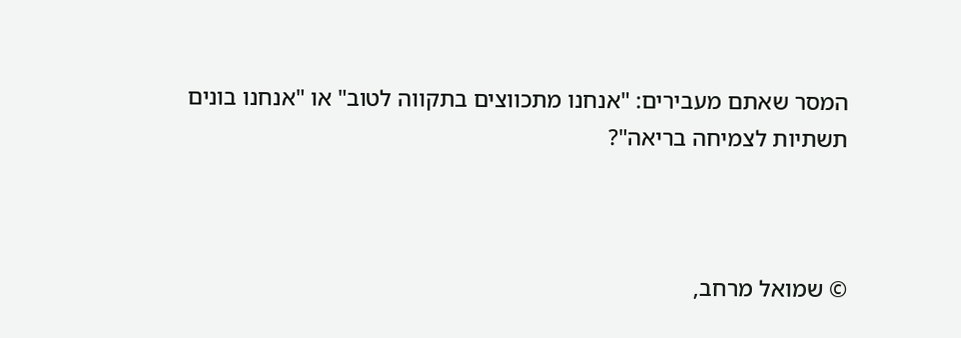המסר שאתם מעבירים: "אנחנו מתכווצים בתקווה לטוב" או "אנחנו בונים תשתיות לצמיחה בריאה"?



© שמואל מרחב,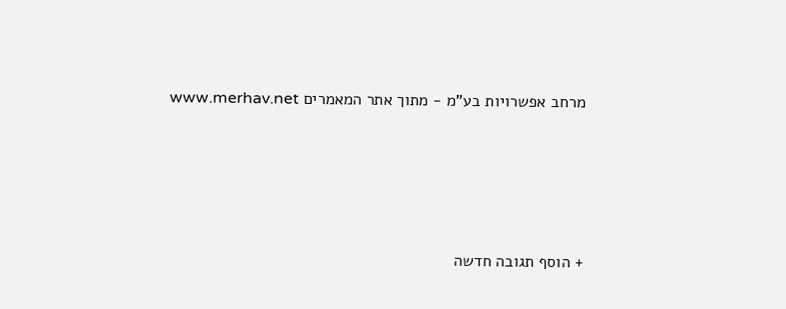מרחב אפשרויות בע"מ - מתוך אתר המאמרים www.merhav.net




+ הוסף תגובה חדשה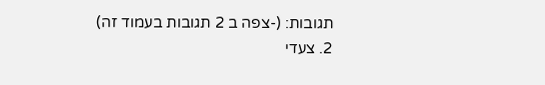תגובות: (-צפה ב 2 תגובות בעמוד זה)
2. צעדי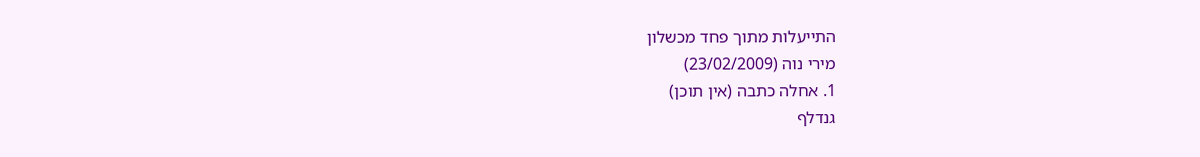התייעלות מתוך פחד מכשלון
מירי נוה (23/02/2009)
1. אחלה כתבה (אין תוכן)
גנדלף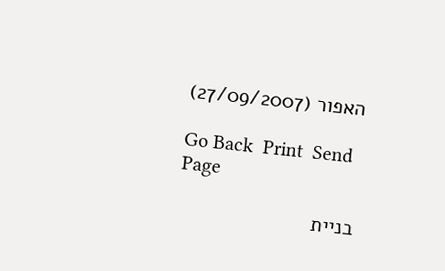האפור (27/09/2007)

Go Back  Print  Send Page

בניית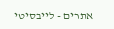אתרים - לייבסיטי